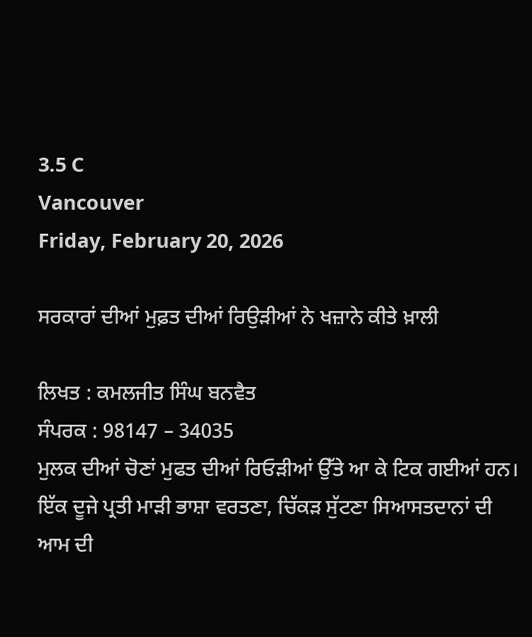3.5 C
Vancouver
Friday, February 20, 2026

ਸਰਕਾਰਾਂ ਦੀਆਂ ਮੁਫ਼ਤ ਦੀਆਂ ਰਿਉੜੀਆਂ ਨੇ ਖਜ਼ਾਨੇ ਕੀਤੇ ਖ਼ਾਲੀ

ਲਿਖਤ : ਕਮਲਜੀਤ ਸਿੰਘ ਬਨਵੈਤ
ਸੰਪਰਕ : 98147 – 34035
ਮੁਲਕ ਦੀਆਂ ਚੋਣਾਂ ਮੁਫਤ ਦੀਆਂ ਰਿਓੜੀਆਂ ਉੱਤੇ ਆ ਕੇ ਟਿਕ ਗਈਆਂ ਹਨ। ਇੱਕ ਦੂਜੇ ਪ੍ਰਤੀ ਮਾੜੀ ਭਾਸ਼ਾ ਵਰਤਣਾ, ਚਿੱਕੜ ਸੁੱਟਣਾ ਸਿਆਸਤਦਾਨਾਂ ਦੀ ਆਮ ਦੀ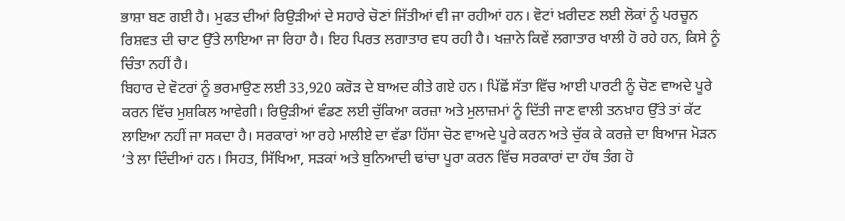ਭਾਸ਼ਾ ਬਣ ਗਈ ਹੈ। ਮੁਫਤ ਦੀਆਂ ਰਿਉੜੀਆਂ ਦੇ ਸਹਾਰੇ ਚੋਣਾਂ ਜਿੱਤੀਆਂ ਵੀ ਜਾ ਰਹੀਆਂ ਹਨ। ਵੋਟਾਂ ਖ਼ਰੀਦਣ ਲਈ ਲੋਕਾਂ ਨੂੰ ਪਰਚੂਨ ਰਿਸ਼ਵਤ ਦੀ ਚਾਟ ਉੱਤੇ ਲਾਇਆ ਜਾ ਰਿਹਾ ਹੈ। ਇਹ ਪਿਰਤ ਲਗਾਤਾਰ ਵਧ ਰਹੀ ਹੈ। ਖਜ਼ਾਨੇ ਕਿਵੇਂ ਲਗਾਤਾਰ ਖਾਲੀ ਹੋ ਰਹੇ ਹਨ, ਕਿਸੇ ਨੂੰ ਚਿੰਤਾ ਨਹੀਂ ਹੈ।
ਬਿਹਾਰ ਦੇ ਵੋਟਰਾਂ ਨੂੰ ਭਰਮਾਉਣ ਲਈ 33,920 ਕਰੋੜ ਦੇ ਬਾਅਦ ਕੀਤੇ ਗਏ ਹਨ। ਪਿੱਛੋਂ ਸੱਤਾ ਵਿੱਚ ਆਈ ਪਾਰਟੀ ਨੂੰ ਚੋਣ ਵਾਅਦੇ ਪੂਰੇ ਕਰਨ ਵਿੱਚ ਮੁਸ਼ਕਿਲ ਆਵੇਗੀ। ਰਿਉੜੀਆਂ ਵੰਡਣ ਲਈ ਚੁੱਕਿਆ ਕਰਜ਼ਾ ਅਤੇ ਮੁਲਾਜ਼ਮਾਂ ਨੂੰ ਦਿੱਤੀ ਜਾਣ ਵਾਲੀ ਤਨਖ਼ਾਹ ਉੱਤੇ ਤਾਂ ਕੱਟ ਲਾਇਆ ਨਹੀਂ ਜਾ ਸਕਦਾ ਹੈ। ਸਰਕਾਰਾਂ ਆ ਰਹੇ ਮਾਲੀਏ ਦਾ ਵੱਡਾ ਹਿੱਸਾ ਚੋਣ ਵਾਅਦੇ ਪੂਰੇ ਕਰਨ ਅਤੇ ਚੁੱਕ ਕੇ ਕਰਜ਼ੇ ਦਾ ਬਿਆਜ ਮੋੜਨ ‘ਤੇ ਲਾ ਦਿੰਦੀਆਂ ਹਨ। ਸਿਹਤ, ਸਿੱਖਿਆ, ਸੜਕਾਂ ਅਤੇ ਬੁਨਿਆਦੀ ਢਾਂਚਾ ਪੂਰਾ ਕਰਨ ਵਿੱਚ ਸਰਕਾਰਾਂ ਦਾ ਹੱਥ ਤੰਗ ਹੋ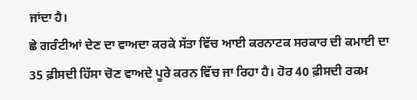ਜਾਂਦਾ ਹੈ।
ਛੇ ਗਰੰਟੀਆਂ ਦੇਣ ਦਾ ਵਾਅਦਾ ਕਰਕੇ ਸੱਤਾ ਵਿੱਚ ਆਈ ਕਰਨਾਟਕ ਸਰਕਾਰ ਦੀ ਕਮਾਈ ਦਾ 35 ਫ਼ੀਸਦੀ ਹਿੱਸਾ ਚੋਣ ਵਾਅਦੇ ਪੂਰੇ ਕਰਨ ਵਿੱਚ ਜਾ ਰਿਹਾ ਹੈ। ਹੋਰ 40 ਫ਼ੀਸਦੀ ਰਕਮ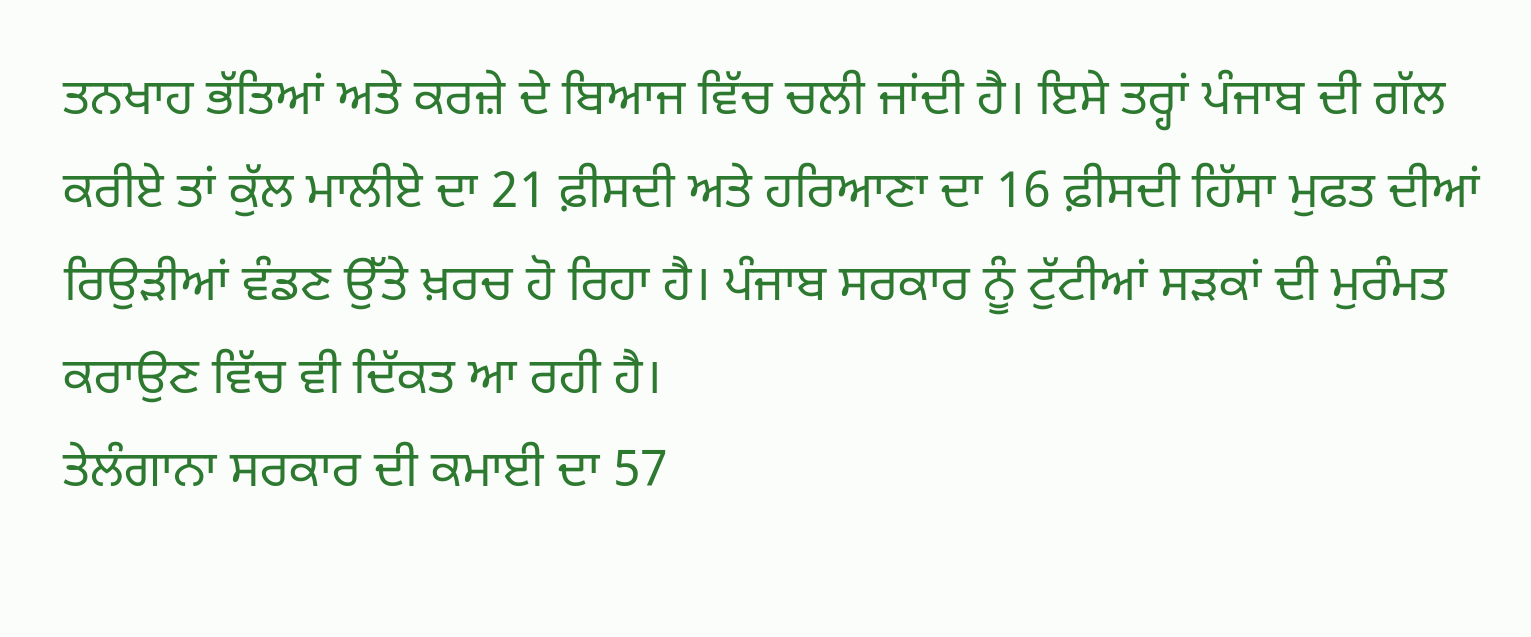ਤਨਖਾਹ ਭੱਤਿਆਂ ਅਤੇ ਕਰਜ਼ੇ ਦੇ ਬਿਆਜ ਵਿੱਚ ਚਲੀ ਜਾਂਦੀ ਹੈ। ਇਸੇ ਤਰ੍ਹਾਂ ਪੰਜਾਬ ਦੀ ਗੱਲ ਕਰੀਏ ਤਾਂ ਕੁੱਲ ਮਾਲੀਏ ਦਾ 21 ਫ਼ੀਸਦੀ ਅਤੇ ਹਰਿਆਣਾ ਦਾ 16 ਫ਼ੀਸਦੀ ਹਿੱਸਾ ਮੁਫਤ ਦੀਆਂ ਰਿਉੜੀਆਂ ਵੰਡਣ ਉੱਤੇ ਖ਼ਰਚ ਹੋ ਰਿਹਾ ਹੈ। ਪੰਜਾਬ ਸਰਕਾਰ ਨੂੰ ਟੁੱਟੀਆਂ ਸੜਕਾਂ ਦੀ ਮੁਰੰਮਤ ਕਰਾਉਣ ਵਿੱਚ ਵੀ ਦਿੱਕਤ ਆ ਰਹੀ ਹੈ।
ਤੇਲੰਗਾਨਾ ਸਰਕਾਰ ਦੀ ਕਮਾਈ ਦਾ 57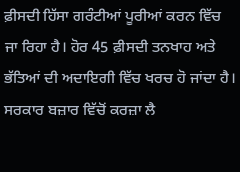ਫ਼ੀਸਦੀ ਹਿੱਸਾ ਗਰੰਟੀਆਂ ਪੂਰੀਆਂ ਕਰਨ ਵਿੱਚ ਜਾ ਰਿਹਾ ਹੈ। ਹੋਰ 45 ਫ਼ੀਸਦੀ ਤਨਖਾਹ ਅਤੇ ਭੱਤਿਆਂ ਦੀ ਅਦਾਇਗੀ ਵਿੱਚ ਖਰਚ ਹੋ ਜਾਂਦਾ ਹੈ। ਸਰਕਾਰ ਬਜ਼ਾਰ ਵਿੱਚੋਂ ਕਰਜ਼ਾ ਲੈ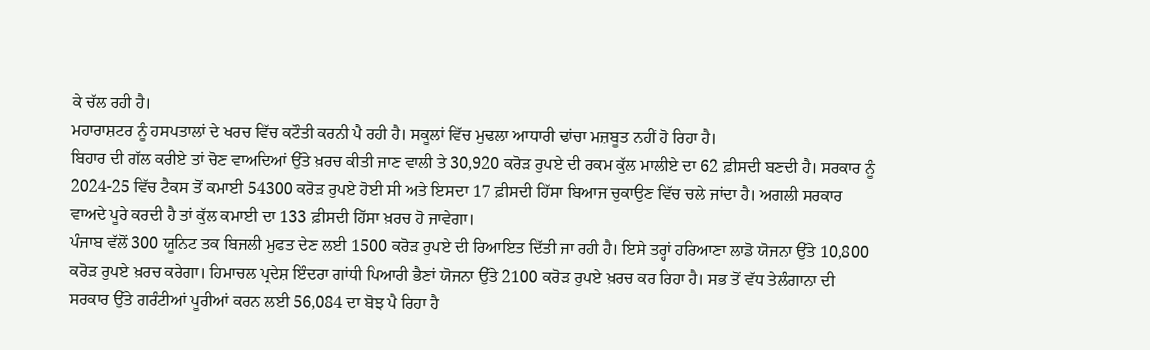ਕੇ ਚੱਲ ਰਹੀ ਹੈ।
ਮਹਾਰਾਸ਼ਟਰ ਨੂੰ ਹਸਪਤਾਲਾਂ ਦੇ ਖਰਚ ਵਿੱਚ ਕਟੌਤੀ ਕਰਨੀ ਪੈ ਰਹੀ ਹੈ। ਸਕੂਲਾਂ ਵਿੱਚ ਮੁਢਲਾ ਆਧਾਰੀ ਢਾਂਚਾ ਮਜ਼ਬੂਤ ਨਹੀਂ ਹੋ ਰਿਹਾ ਹੈ।
ਬਿਹਾਰ ਦੀ ਗੱਲ ਕਰੀਏ ਤਾਂ ਚੋਣ ਵਾਅਦਿਆਂ ਉੱਤੇ ਖ਼ਰਚ ਕੀਤੀ ਜਾਣ ਵਾਲੀ ਤੇ 30,920 ਕਰੋੜ ਰੁਪਏ ਦੀ ਰਕਮ ਕੁੱਲ ਮਾਲੀਏ ਦਾ 62 ਫ਼ੀਸਦੀ ਬਣਦੀ ਹੈ। ਸਰਕਾਰ ਨੂੰ 2024-25 ਵਿੱਚ ਟੈਕਸ ਤੋਂ ਕਮਾਈ 54300 ਕਰੋੜ ਰੁਪਏ ਹੋਈ ਸੀ ਅਤੇ ਇਸਦਾ 17 ਫ਼ੀਸਦੀ ਹਿੱਸਾ ਬਿਆਜ ਚੁਕਾਉਣ ਵਿੱਚ ਚਲੇ ਜਾਂਦਾ ਹੈ। ਅਗਲੀ ਸਰਕਾਰ ਵਾਅਦੇ ਪੂਰੇ ਕਰਦੀ ਹੈ ਤਾਂ ਕੁੱਲ ਕਮਾਈ ਦਾ 133 ਫ਼ੀਸਦੀ ਹਿੱਸਾ ਖ਼ਰਚ ਹੋ ਜਾਵੇਗਾ।
ਪੰਜਾਬ ਵੱਲੋਂ 300 ਯੂਨਿਟ ਤਕ ਬਿਜਲੀ ਮੁਫਤ ਦੇਣ ਲਈ 1500 ਕਰੋੜ ਰੁਪਏ ਦੀ ਰਿਆਇਤ ਦਿੱਤੀ ਜਾ ਰਹੀ ਹੈ। ਇਸੇ ਤਰ੍ਹਾਂ ਹਰਿਆਣਾ ਲਾਡੋ ਯੋਜਨਾ ਉੱਤੇ 10,800 ਕਰੋੜ ਰੁਪਏ ਖ਼ਰਚ ਕਰੇਗਾ। ਹਿਮਾਚਲ ਪ੍ਰਦੇਸ਼ ਇੰਦਰਾ ਗਾਂਧੀ ਪਿਆਰੀ ਭੈਣਾਂ ਯੋਜਨਾ ਉੱਤੇ 2100 ਕਰੋੜ ਰੁਪਏ ਖ਼ਰਚ ਕਰ ਰਿਹਾ ਹੈ। ਸਭ ਤੋਂ ਵੱਧ ਤੇਲੰਗਾਨਾ ਦੀ ਸਰਕਾਰ ਉੱਤੇ ਗਰੰਟੀਆਂ ਪੂਰੀਆਂ ਕਰਨ ਲਈ 56,084 ਦਾ ਬੋਝ ਪੈ ਰਿਹਾ ਹੈ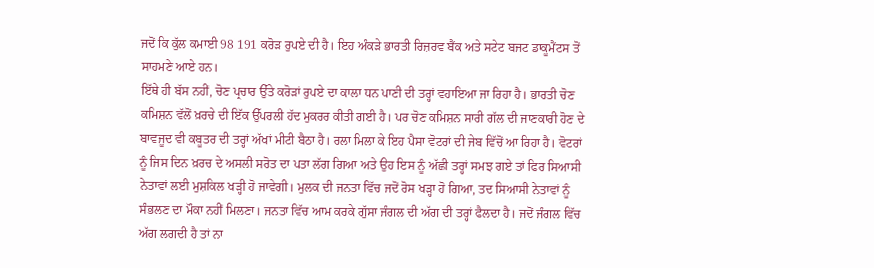ਜਦੋਂ ਕਿ ਕੁੱਲ ਕਮਾਈ 98 191 ਕਰੋੜ ਰੁਪਏ ਦੀ ਹੈ। ਇਹ ਅੰਕੜੇ ਭਾਰਤੀ ਰਿਜ਼ਰਵ ਬੈਂਕ ਅਤੇ ਸਟੇਟ ਬਜਟ ਡਾਕੂਮੈਂਟਸ ਤੋਂ ਸਾਹਮਣੇ ਆਏ ਹਨ।
ਇੱਥੇ ਹੀ ਬੱਸ ਨਹੀਂ, ਚੋਣ ਪ੍ਰਚਾਰ ਉੱਤੇ ਕਰੋੜਾਂ ਰੁਪਏ ਦਾ ਕਾਲਾ ਧਨ ਪਾਣੀ ਦੀ ਤਰ੍ਹਾਂ ਵਹਾਇਆ ਜਾ ਰਿਹਾ ਹੈ। ਭਾਰਤੀ ਚੋਣ ਕਮਿਸ਼ਨ ਵੱਲੋਂ ਖ਼ਰਚੇ ਦੀ ਇੱਕ ਉੱਪਰਲੀ ਹੱਦ ਮੁਕਰਰ ਕੀਤੀ ਗਈ ਹੈ। ਪਰ ਚੋਣ ਕਮਿਸ਼ਨ ਸਾਰੀ ਗੱਲ ਦੀ ਜਾਣਕਾਰੀ ਹੋਣ ਦੇ ਬਾਵਜੂਦ ਵੀ ਕਬੂਤਰ ਦੀ ਤਰ੍ਹਾਂ ਅੱਖਾਂ ਮੀਟੀ ਬੈਠਾ ਹੈ। ਰਲਾ ਮਿਲਾ ਕੇ ਇਹ ਪੈਸਾ ਵੋਟਰਾਂ ਦੀ ਜੇਬ ਵਿੱਚੋਂ ਆ ਰਿਹਾ ਹੈ। ਵੋਟਰਾਂ ਨੂੰ ਜਿਸ ਦਿਨ ਖ਼ਰਚ ਦੇ ਅਸਲੀ ਸਰੋਤ ਦਾ ਪਤਾ ਲੱਗ ਗਿਆ ਅਤੇ ਉਹ ਇਸ ਨੂੰ ਅੱਛੀ ਤਰ੍ਹਾਂ ਸਮਝ ਗਏ ਤਾਂ ਫਿਰ ਸਿਆਸੀ ਨੇਤਾਵਾਂ ਲਈ ਮੁਸ਼ਕਿਲ ਖੜ੍ਹੀ ਹੋ ਜਾਵੇਗੀ। ਮੁਲਕ ਦੀ ਜਨਤਾ ਵਿੱਚ ਜਦੋਂ ਰੋਸ ਖੜ੍ਹਾ ਹੋ ਗਿਆ, ਤਦ ਸਿਆਸੀ ਨੇਤਾਵਾਂ ਨੂੰ ਸੰਭਲਣ ਦਾ ਮੌਕਾ ਨਹੀਂ ਮਿਲਣਾ। ਜਨਤਾ ਵਿੱਚ ਆਮ ਕਰਕੇ ਗੁੱਸਾ ਜੰਗਲ ਦੀ ਅੱਗ ਦੀ ਤਰ੍ਹਾਂ ਫੈਲਦਾ ਹੈ। ਜਦੋਂ ਜੰਗਲ ਵਿੱਚ ਅੱਗ ਲਗਦੀ ਹੈ ਤਾਂ ਨਾ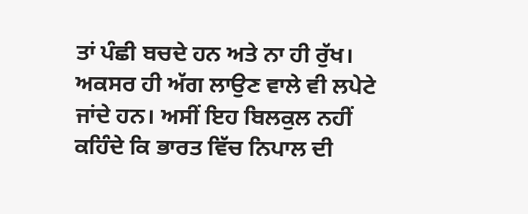ਤਾਂ ਪੰਛੀ ਬਚਦੇ ਹਨ ਅਤੇ ਨਾ ਹੀ ਰੁੱਖ। ਅਕਸਰ ਹੀ ਅੱਗ ਲਾਉਣ ਵਾਲੇ ਵੀ ਲਪੇਟੇ ਜਾਂਦੇ ਹਨ। ਅਸੀਂ ਇਹ ਬਿਲਕੁਲ ਨਹੀਂ ਕਹਿੰਦੇ ਕਿ ਭਾਰਤ ਵਿੱਚ ਨਿਪਾਲ ਦੀ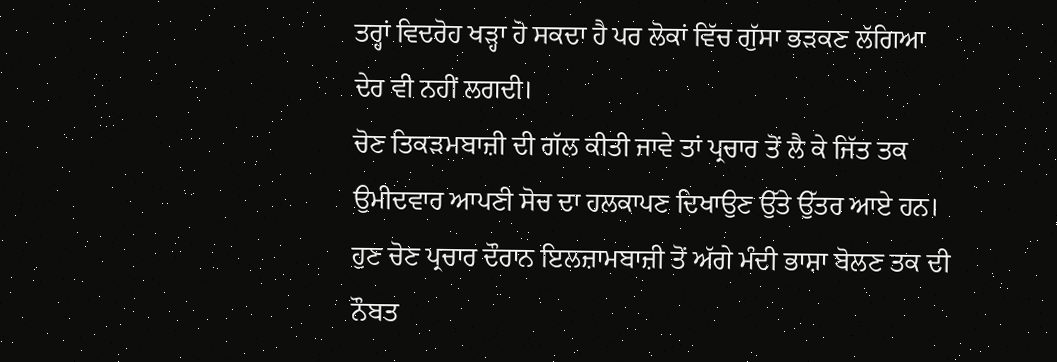ਤਰ੍ਹਾਂ ਵਿਦਰੋਹ ਖੜ੍ਹਾ ਹੋ ਸਕਦਾ ਹੈ ਪਰ ਲੋਕਾਂ ਵਿੱਚ ਗੁੱਸਾ ਭੜਕਣ ਲੱਗਿਆ ਦੇਰ ਵੀ ਨਹੀਂ ਲਗਦੀ।
ਚੋਣ ਤਿਕੜਮਬਾਜ਼ੀ ਦੀ ਗੱਲ ਕੀਤੀ ਜਾਵੇ ਤਾਂ ਪ੍ਰਚਾਰ ਤੋਂ ਲੈ ਕੇ ਜਿੱਤ ਤਕ ਉਮੀਦਵਾਰ ਆਪਣੀ ਸੋਚ ਦਾ ਹਲਕਾਪਣ ਦਿਖਾਉਣ ਉੱਤੇ ਉੱਤਰ ਆਏ ਹਨ। ਹੁਣ ਚੋਣ ਪ੍ਰਚਾਰ ਦੌਰਾਨ ਇਲਜ਼ਾਮਬਾਜ਼ੀ ਤੋਂ ਅੱਗੇ ਮੰਦੀ ਭਾਸ਼ਾ ਬੋਲਣ ਤਕ ਦੀ ਨੌਬਤ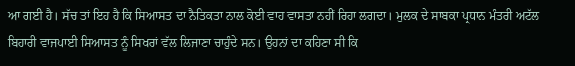ਆ ਗਈ ਹੈ। ਸੱਚ ਤਾਂ ਇਹ ਹੈ ਕਿ ਸਿਆਸਤ ਦਾ ਨੈਤਿਕਤਾ ਨਾਲ ਕੋਈ ਵਾਹ ਵਾਸਤਾ ਨਹੀਂ ਰਿਹਾ ਲਗਦਾ। ਮੁਲਕ ਦੇ ਸਾਬਕਾ ਪ੍ਰਧਾਨ ਮੰਤਰੀ ਅਟੱਲ ਬਿਹਾਰੀ ਵਾਜਪਾਈ ਸਿਆਸਤ ਨੂੰ ਸਿਖਰਾਂ ਵੱਲ ਲਿਜਾਣਾ ਚਾਹੁੰਦੇ ਸਨ। ਉਹਨਾਂ ਦਾ ਕਹਿਣਾ ਸੀ ਕਿ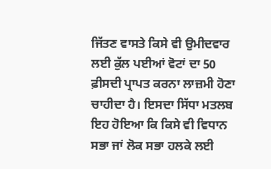ਜਿੱਤਣ ਵਾਸਤੇ ਕਿਸੇ ਵੀ ਉਮੀਦਵਾਰ ਲਈ ਕੁੱਲ ਪਈਆਂ ਵੋਟਾਂ ਦਾ 50 ਫ਼ੀਸਦੀ ਪ੍ਰਾਪਤ ਕਰਨਾ ਲਾਜ਼ਮੀ ਹੋਣਾ ਚਾਹੀਦਾ ਹੈ। ਇਸਦਾ ਸਿੱਧਾ ਮਤਲਬ ਇਹ ਹੋਇਆ ਕਿ ਕਿਸੇ ਵੀ ਵਿਧਾਨ ਸਭਾ ਜਾਂ ਲੋਕ ਸਭਾ ਹਲਕੇ ਲਈ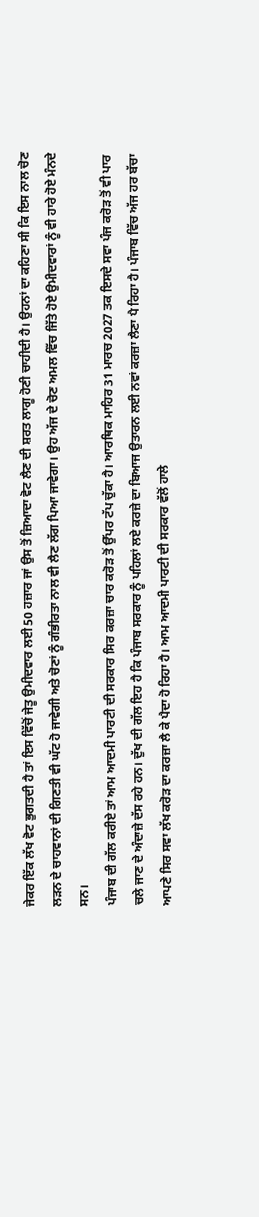ਜੇਕਰ ਇੱਕ ਲੱਖ ਵੋਟ ਭੁਗਤਦੀ ਹੈ ਤਾਂ ਇਸ ਵਿੱਚੋਂ ਜੇਤੂ ਉਮੀਦਵਾਰ ਲਈ 50 ਹਜ਼ਾਰ ਜਾਂ ਉਸ ਤੋਂ ਜ਼ਿਆਦਾ ਵੋਟ ਲੈਣ ਦੀ ਸ਼ਰਤ ਲਾਗੂ ਹੋਣੀ ਚਾਹੀਦੀ ਹੈ। ਉਹਨਾਂ ਦਾ ਕਹਿਣਾ ਸੀ ਕਿ ਇਸ ਨਾਲ ਚੋਣ ਲੜਨ ਦੇ ਚਾਹਵਾਨਾਂ ਦੀ ਗਿਣਤੀ ਵੀ ਘੱਟ ਹੋ ਜਾਵੇਗੀ ਅਤੇ ਚੋਣਾਂ ਨੂੰ ਗੰਭੀਰਤਾ ਨਾਲ ਵੀ ਲੈਣ ਲੱਗ ਪਿਆ ਜਾਵੇਗਾ। ਉਹ ਅੱਜ ਦੇ ਚੋਣ ਅਮਲ ਵਿੱਚ ਜਿੱਤੇ ਹੋਏ ਉਮੀਦਵਾਰਾਂ ਨੂੰ ਵੀ ਹਾਰੇ ਹੋਏ ਮੰਨਦੇ ਸਨ।
ਪੰਜਾਬ ਦੀ ਗੱਲ ਕਰੀਏ ਤਾਂ ਆਮ ਆਦਮੀ ਪਾਰਟੀ ਦੀ ਸਰਕਾਰ ਸਿਰ ਕਰਜ਼ਾ ਚਾਰ ਕਰੋੜ ਤੋਂ ਉੱਪਰ ਟੱਪ ਚੁੱਕਾ ਹੈ। ਆਰਥਿਕ ਮਾਹਿਰ 31 ਮਾਰਚ 2027 ਤਕ ਇਸਦੇ ਸਵਾ ਪੰਜ ਕਰੋੜ ਤੋਂ ਵੀ ਪਾਰ ਚਲੇ ਜਾਣ ਦੇ ਅੰਦਾਜ਼ੇ ਦੱਸ ਰਹੇ ਹਨ। ਦੁੱਖ ਦੀ ਗੱਲ ਇਹ ਹੈ ਕਿ ਪੰਜਾਬ ਸਰਕਾਰ ਨੂੰ ਪਹਿਲਾਂ ਲਏ ਕਰਜ਼ੇ ਦਾ ਬਿਆਜ ਉਤਾਰਨ ਲਈ ਨਵਾਂ ਕਰਜ਼ਾ ਲੈਣਾ ਪੈ ਰਿਹਾ ਹੈ। ਪੰਜਾਬ ਵਿੱਚ ਅੱਜ ਹਰ ਬੱਚਾ ਆਪਣੇ ਸਿਰ ਸਵਾ ਲੱਖ ਕਰੋੜ ਦਾ ਕਰਜ਼ਾ ਲੈ ਕੇ ਪੈਦਾ ਹੋ ਰਿਹਾ ਹੈ। ਆਮ ਆਦਮੀ ਪਾਰਟੀ ਦੀ ਸਰਕਾਰ ਵੱਲੋਂ ਹਾਲੇ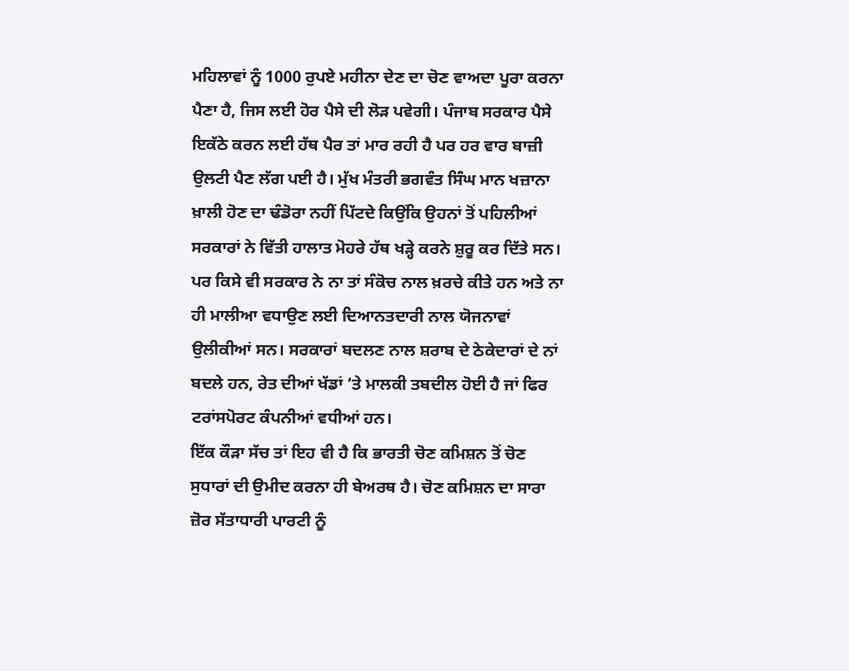ਮਹਿਲਾਵਾਂ ਨੂੰ 1000 ਰੁਪਏ ਮਹੀਨਾ ਦੇਣ ਦਾ ਚੋਣ ਵਾਅਦਾ ਪੂਰਾ ਕਰਨਾ ਪੈਣਾ ਹੈ, ਜਿਸ ਲਈ ਹੋਰ ਪੈਸੇ ਦੀ ਲੋੜ ਪਵੇਗੀ। ਪੰਜਾਬ ਸਰਕਾਰ ਪੈਸੇ ਇਕੱਠੇ ਕਰਨ ਲਈ ਹੱਥ ਪੈਰ ਤਾਂ ਮਾਰ ਰਹੀ ਹੈ ਪਰ ਹਰ ਵਾਰ ਬਾਜ਼ੀ ਉਲਟੀ ਪੈਣ ਲੱਗ ਪਈ ਹੈ। ਮੁੱਖ ਮੰਤਰੀ ਭਗਵੰਤ ਸਿੰਘ ਮਾਨ ਖਜ਼ਾਨਾ ਖ਼ਾਲੀ ਹੋਣ ਦਾ ਢੰਡੋਰਾ ਨਹੀਂ ਪਿੱਟਦੇ ਕਿਉਂਕਿ ਉਹਨਾਂ ਤੋਂ ਪਹਿਲੀਆਂ ਸਰਕਾਰਾਂ ਨੇ ਵਿੱਤੀ ਹਾਲਾਤ ਮੋਹਰੇ ਹੱਥ ਖੜ੍ਹੇ ਕਰਨੇ ਸ਼ੁਰੂ ਕਰ ਦਿੱਤੇ ਸਨ। ਪਰ ਕਿਸੇ ਵੀ ਸਰਕਾਰ ਨੇ ਨਾ ਤਾਂ ਸੰਕੋਚ ਨਾਲ ਖ਼ਰਚੇ ਕੀਤੇ ਹਨ ਅਤੇ ਨਾ ਹੀ ਮਾਲੀਆ ਵਧਾਉਣ ਲਈ ਦਿਆਨਤਦਾਰੀ ਨਾਲ ਯੋਜਨਾਵਾਂ ਉਲੀਕੀਆਂ ਸਨ। ਸਰਕਾਰਾਂ ਬਦਲਣ ਨਾਲ ਸ਼ਰਾਬ ਦੇ ਠੇਕੇਦਾਰਾਂ ਦੇ ਨਾਂ ਬਦਲੇ ਹਨ, ਰੇਤ ਦੀਆਂ ਖੱਡਾਂ ‘ਤੇ ਮਾਲਕੀ ਤਬਦੀਲ ਹੋਈ ਹੈ ਜਾਂ ਫਿਰ ਟਰਾਂਸਪੋਰਟ ਕੰਪਨੀਆਂ ਵਧੀਆਂ ਹਨ।
ਇੱਕ ਕੌੜਾ ਸੱਚ ਤਾਂ ਇਹ ਵੀ ਹੈ ਕਿ ਭਾਰਤੀ ਚੋਣ ਕਮਿਸ਼ਨ ਤੋਂ ਚੋਣ ਸੁਧਾਰਾਂ ਦੀ ਉਮੀਦ ਕਰਨਾ ਹੀ ਬੇਅਰਥ ਹੈ। ਚੋਣ ਕਮਿਸ਼ਨ ਦਾ ਸਾਰਾ ਜ਼ੋਰ ਸੱਤਾਧਾਰੀ ਪਾਰਟੀ ਨੂੰ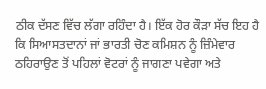ਠੀਕ ਦੱਸਣ ਵਿੱਚ ਲੱਗਾ ਰਹਿੰਦਾ ਹੈ। ਇੱਕ ਹੋਰ ਕੌੜਾ ਸੱਚ ਇਹ ਹੈ ਕਿ ਸਿਆਸਤਦਾਨਾਂ ਜਾਂ ਭਾਰਤੀ ਚੋਣ ਕਮਿਸ਼ਨ ਨੂੰ ਜ਼ਿੰਮੇਵਾਰ ਠਹਿਰਾਉਣ ਤੋਂ ਪਹਿਲਾਂ ਵੋਟਰਾਂ ਨੂੰ ਜਾਗਣਾ ਪਵੇਗਾ ਅਤੇ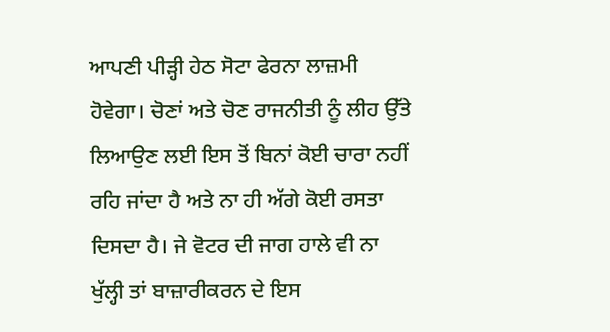ਆਪਣੀ ਪੀੜ੍ਹੀ ਹੇਠ ਸੋਟਾ ਫੇਰਨਾ ਲਾਜ਼ਮੀ ਹੋਵੇਗਾ। ਚੋਣਾਂ ਅਤੇ ਚੋਣ ਰਾਜਨੀਤੀ ਨੂੰ ਲੀਹ ਉੱਤੇ ਲਿਆਉਣ ਲਈ ਇਸ ਤੋਂ ਬਿਨਾਂ ਕੋਈ ਚਾਰਾ ਨਹੀਂ ਰਹਿ ਜਾਂਦਾ ਹੈ ਅਤੇ ਨਾ ਹੀ ਅੱਗੇ ਕੋਈ ਰਸਤਾ ਦਿਸਦਾ ਹੈ। ਜੇ ਵੋਟਰ ਦੀ ਜਾਗ ਹਾਲੇ ਵੀ ਨਾ ਖੁੱਲ੍ਹੀ ਤਾਂ ਬਾਜ਼ਾਰੀਕਰਨ ਦੇ ਇਸ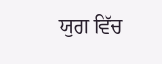ਯੁਗ ਵਿੱਚ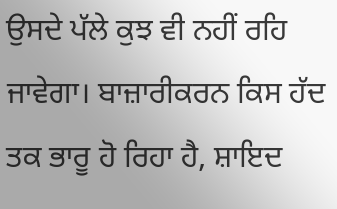ਉਸਦੇ ਪੱਲੇ ਕੁਝ ਵੀ ਨਹੀਂ ਰਹਿ ਜਾਵੇਗਾ। ਬਾਜ਼ਾਰੀਕਰਨ ਕਿਸ ਹੱਦ ਤਕ ਭਾਰੂ ਹੋ ਰਿਹਾ ਹੈ, ਸ਼ਾਇਦ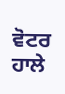ਵੋਟਰ ਹਾਲੇ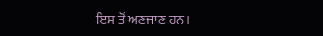ਇਸ ਤੋਂ ਅਣਜਾਣ ਹਨ।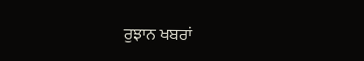ਰੁਝਾਨ ਖਬਰਾਂ